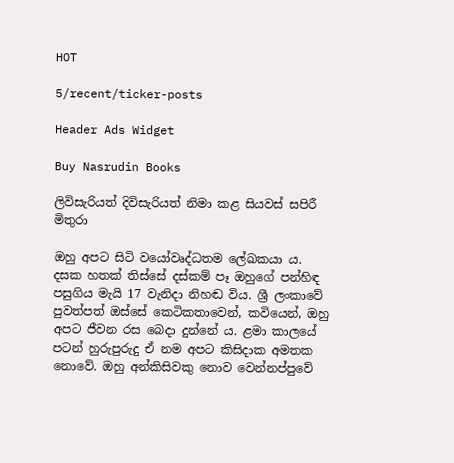HOT

5/recent/ticker-posts

Header Ads Widget

Buy Nasrudin Books

ලිවිසැරියත් දිවිසැරියත් නිමා කළ සියවස් සපිරී මිතුරා

ඔහු අපට සිටි වයෝවෘද්ධතම ලේඛකයා ය. දසක හතක් තිස්සේ දස්කම් පෑ ඔහුගේ පන්හිඳ පසුගිය මැයි 17 වැනිදා නිහඬ විය. ශ්‍රී ලංකාවේ පුවත්පත් ඔස්සේ කෙටිකතාවෙන්, කවියෙන්, ඔහු අපට ජීවන රස බෙදා දුන්නේ ය. ළමා කාලයේ පටන් හුරුපුරුදු ඒ නම අපට කිසිදාක අමතක නොවේ. ඔහු අන්කිසිවකු නොව වෙන්නප්පුවේ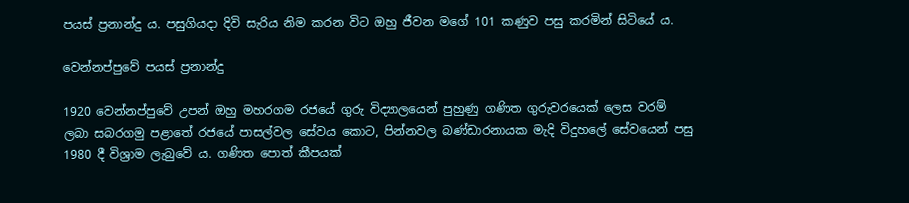පයස් ප්‍රනාන්දු ය. පසුගියදා දිවි සැරිය නිම කරන විට ඔහු ජීවන මගේ 101 කණුව පසු කරමින් සිටියේ ය.

වෙන්නප්පුවේ පයස් ප්‍රනාන්දු

1920 වෙන්නප්පුවේ උපන් ඔහු මහරගම රජයේ ගුරු විද්‍යාලයෙන් පුහුණු ගණිත ගුරුවරයෙක් ලෙස වරම් ලබා සබරගමු පළාතේ රජයේ පාසල්වල සේවය කොට, පින්නවල බණ්ඩාරනායක මැදි විදුහලේ සේවයෙන් පසු 1980 දී විශ්‍රාම ලැබුවේ ය. ගණිත පොත් කීපයක්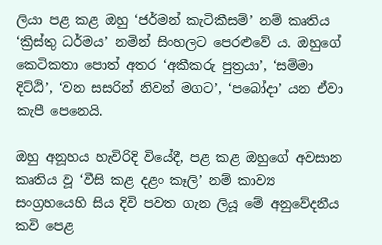ලියා පළ කළ ඔහු ‘ජර්මන් කැටිකීසම්’ නම් කෘතිය ‘ක්‍රිස්තු ධර්මය’ නමින් සිංහලට පෙරළුවේ ය. ඔහුගේ කෙටිකතා පොත් අතර ‘අකීකරු පුත්‍රයා’, ‘සම්මා දිට්ඨි’, ‘වන සසරින් නිවන් මගට’, ‘පබෝදා’ යන ඒවා කැපී පෙනෙයි.

ඔහු අනූහය හැවිරිදි වියේදී, පළ කළ ඔහුගේ අවසාන කෘතිය වූ ‘වීසි කළ දළං කෑලි’ නම් කාව්‍ය සංග්‍රහයෙහි සිය දිවි පවත ගැන ලියූ මේ අනුවේදනීය කවි පෙළ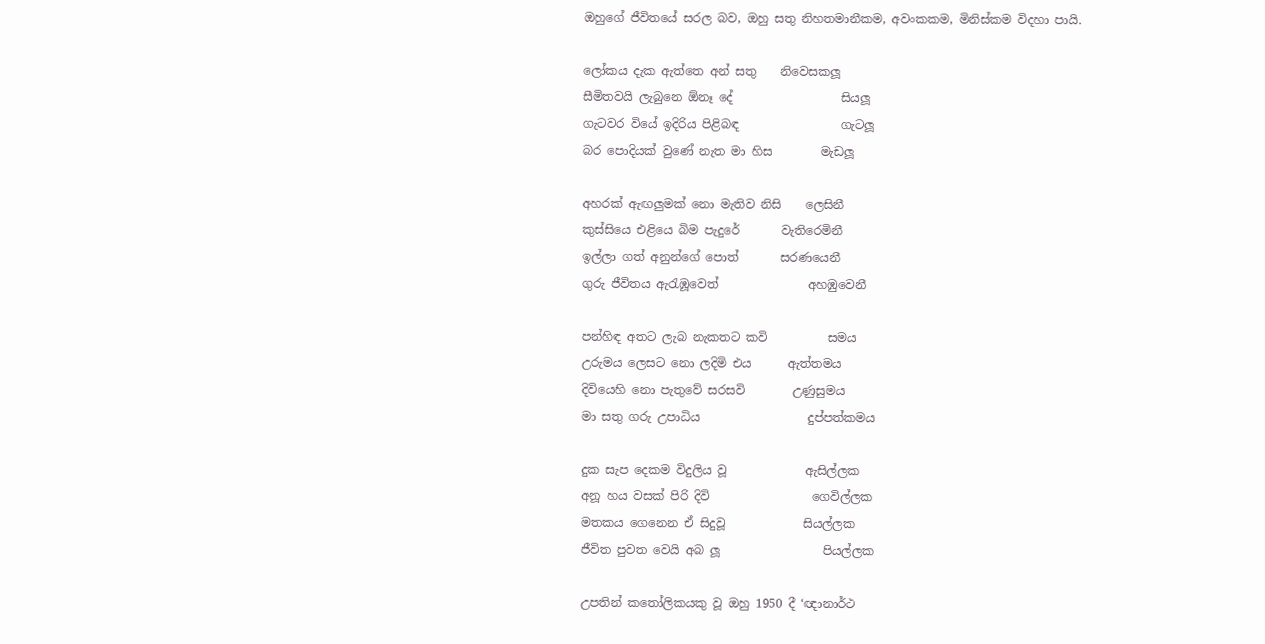ඔහුගේ ජීවිතයේ සරල බව, ඔහු සතු නිහතමානීකම, අවංකකම, මිනිස්කම විදහා පායි.

ලෝකය දැක ඇත්තෙ අන් සතු    නිවෙසකලූ
සීමිතවයි ලැබුනෙ ඕනෑ දේ                  සියලූ
ගැටවර වියේ ඉදිරිය පිළිබඳ                 ගැටලූ
බර පොදියක් වුණේ නැත මා හිස        මැඩලූ

අහරක් ඇඟලුමක් නො මැතිව නිසි    ලෙසිනී
කුස්සියෙ එළියෙ බිම පැදුරේ       වැතිරෙමිනී
ඉල්ලා ගත් අනුන්ගේ පොත්       සරණයෙනී
ගුරු ජීවිතය ඇරැඹූවෙත්               අහඹුවෙනී

පන්හිඳ අතට ලැබ නැකතට කවි          සමය
උරුමය ලෙසට නො ලදිමි එය      ඇත්තමය
දිවියෙහි නො පැතුවේ සරසවි        උණුසුමය
මා සතු ගරු උපාධිය                  දුප්පත්කමය

දුක සැප දෙකම විදුලිය වූ             ඇසිල්ලක
අනූ හය වසක් පිරි දිවි                 ගෙවිල්ලක
මතකය ගෙනෙන ඒ සිදුවූ             සියල්ලක
ජීවිත පුවත වෙයි අබ ලූ                 පියල්ලක

උපතින් කතෝලිකයකු වූ ඔහු 1950 දී ‘ඥානාර්ථ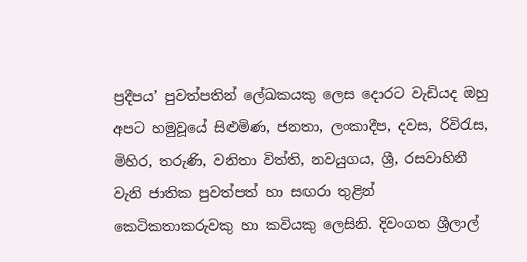ප්‍රදීපය’ පුවත්පතින් ලේඛකයකු ලෙස දොරට වැඩියද ඔහු අපට හමුවූයේ සිළුමිණ, ජනතා, ලංකාදීප, දවස, රිවිරැස, මිහිර, තරුණි, වනිතා විත්ති, නවයුගය, ශ්‍රී, රසවාහිනී වැනි ජාතික පුවත්පත් හා සඟරා තුළින් කෙටිකතාකරුවකු හා කවියකු ලෙසිනි. දිවංගත ශ්‍රීලාල්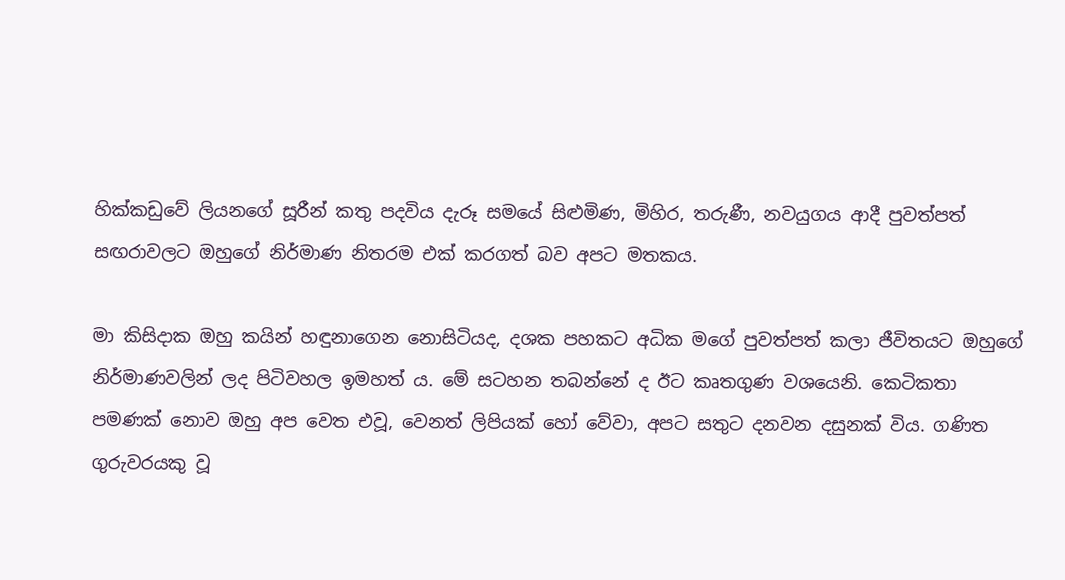හික්කඩුවේ ලියනගේ සූරීන් කතු පදවිය දැරූ සමයේ සිළුමිණ, මිහිර, තරුණී, නවයුගය ආදී පුවත්පත් සඟරාවලට ඔහුගේ නිර්මාණ නිතරම එක් කරගත් බව අපට මතකය.

මා කිසිදාක ඔහු කයින් හඳුනාගෙන නොසිටියද, දශක පහකට අධික මගේ පුවත්පත් කලා ජීවිතයට ඔහුගේ නිර්මාණවලින් ලද පිටිවහල ඉමහත් ය. මේ සටහන තබන්නේ ද ඊට කෘතගුණ වශයෙනි. කෙටිකතා පමණක් නොව ඔහු අප වෙත එවූ, වෙනත් ලිපියක් හෝ වේවා, අපට සතුට දනවන දසුනක් විය. ගණිත ගුරුවරයකු වූ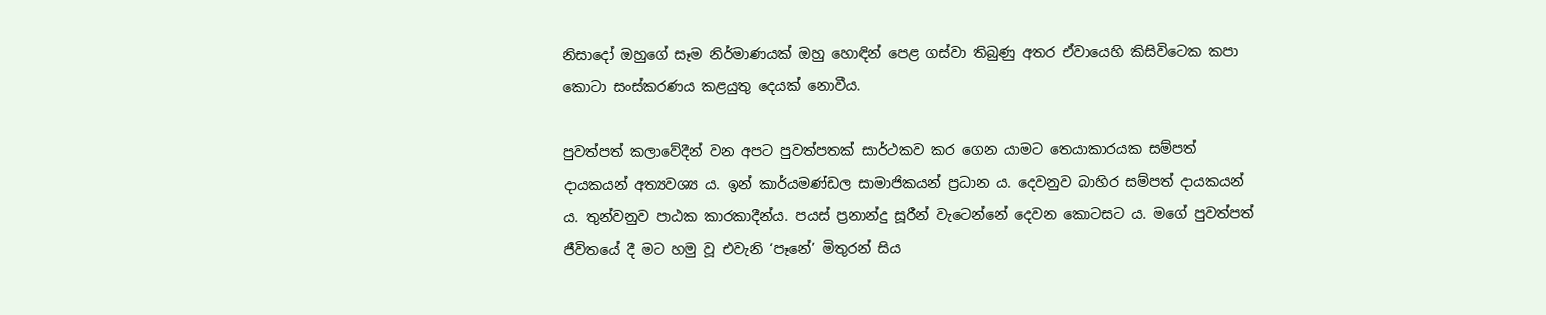නිසාදෝ ඔහුගේ සෑම නිර්මාණයක් ඔහු හොඳින් පෙළ ගස්වා තිබුණු අතර ඒවායෙහි කිසිවිටෙක කපා කොටා සංස්කරණය කළයුතු දෙයක් නොවීය.

පුවත්පත් කලාවේදීන් වන අපට පුවත්පතක් සාර්ථකව කර ගෙන යාමට තෙයාකාරයක සම්පත් දායකයන් අත්‍යවශ්‍ය ය. ඉන් කාර්යමණ්ඩල සාමාජිකයන් ප්‍රධාන ය. දෙවනුව බාහිර සම්පත් දායකයන් ය. තුන්වනුව පාඨක කාරකාදීන්ය. පයස් ප්‍රනාන්දු සූරීන් වැටෙන්නේ දෙවන කොටසට ය. මගේ පුවත්පත් ජීවිතයේ දී මට හමු වූ එවැනි ‘පෑනේ’ මිතුරන් සිය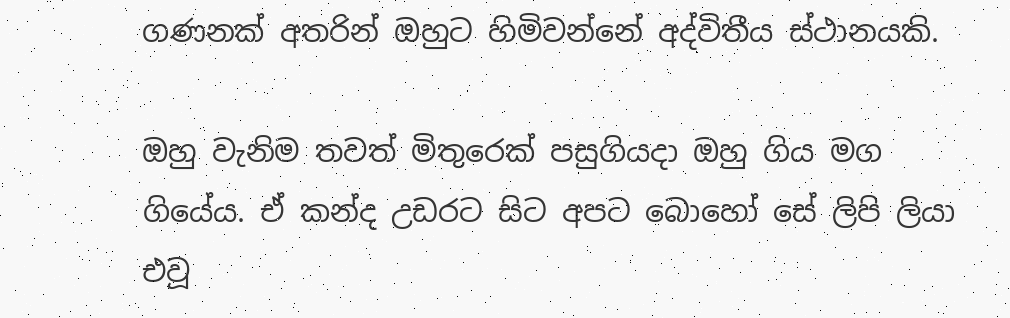ගණනක් අතරින් ඔහුට හිමිවන්නේ අද්විතීය ස්ථානයකි.

ඔහු වැනිම තවත් මිතුරෙක් පසුගියදා ඔහු ගිය මග ගියේය. ඒ කන්ද උඩරට සිට අපට බොහෝ සේ ලිපි ලියා එවූ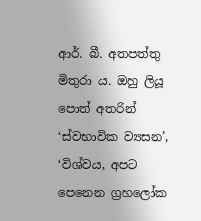ආර්. බී. අතපත්තු මිතුරා ය. ඔහු ලියූ පොත් අතරින් ‘ස්වභාවික ව්‍යසන’, ‘විශ්වය, අපට පෙනෙන ග්‍රහලෝක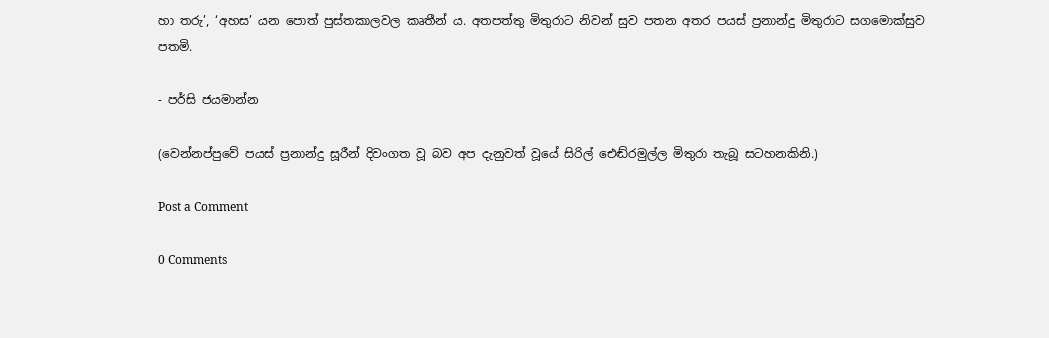හා තරු’, ‘අහස’ යන පොත් පුස්තකාලවල කෘතීන් ය. අතපත්තු මිතුරාට නිවන් සුව පතන අතර පයස් ප්‍රනාන්දු මිතුරාට සගමොක්සුව පතමි.

- පර්සි ජයමාන්න

(වෙන්නප්පුවේ පයස් ප්‍රනාන්දු සූරීන් දිවංගත වූ බව අප දැනුවත් වූයේ සිරිල් එ‍ෙඬ්රමුල්ල මිතුරා තැබූ සටහනකිනි.)

Post a Comment

0 Comments